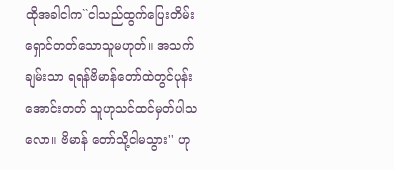ထိုအခါငါက``ငါသည်ထွက်ပြေးတိမ်း ရှောင်တတ်သောသူမဟုတ်။ အသက်ချမ်းသာ ရရန်ဗိမာန်တော်ထဲတွင်ပုန်းအောင်းတတ် သူဟုသင်ထင်မှတ်ပါသလော။ ဗိမာန် တော်သို့ငါမသွား'' ဟု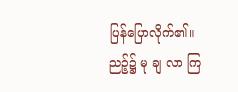ပြန်ပြောလိုက်၏။
ညဉ့်၌ မု ချ လာ ကြ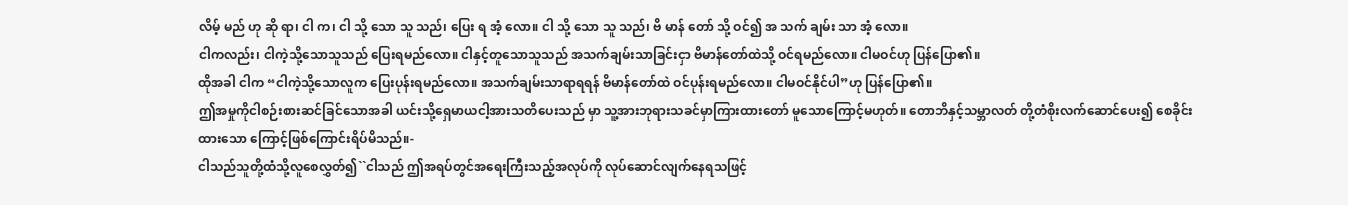လိမ့် မည် ဟု ဆို ရာ၊ ငါ က၊ ငါ သို့ သော သူ သည်၊ ပြေး ရ အံ့ လော။ ငါ သို့ သော သူ သည်၊ ဗိ မာန် တော် သို့ ဝင်၍ အ သက် ချမ်း သာ အံ့ လော။
ငါကလည်း၊ ငါကဲ့သို့သောသူသည် ပြေးရမည်လော။ ငါနှင့်တူသောသူသည် အသက်ချမ်းသာခြင်းငှာ ဗိမာန်တော်ထဲသို့ ဝင်ရမည်လော။ ငါမဝင်ဟု ပြန်ပြော၏။
ထိုအခါ ငါက “ငါကဲ့သို့သောလူက ပြေးပုန်းရမည်လော။ အသက်ချမ်းသာရာရရန် ဗိမာန်တော်ထဲ ဝင်ပုန်းရမည်လော။ ငါမဝင်နိုင်ပါ”ဟု ပြန်ပြော၏။
ဤအမှုကိုငါစဉ်းစားဆင်ခြင်သောအခါ ယင်းသို့ရှေမာယငါ့အားသတိပေးသည် မှာ သူ့အားဘုရားသခင်မှာကြားထားတော် မူသောကြောင့်မဟုတ်။ တောဘိနှင့်သမ္ဘာလတ် တို့တံစိုးလက်ဆောင်ပေး၍ စေခိုင်းထားသော ကြောင့်ဖြစ်ကြောင်းရိပ်မိသည်။-
ငါသည်သူတို့ထံသို့လူစေလွှတ်၍``ငါသည် ဤအရပ်တွင်အရေးကြီးသည့်အလုပ်ကို လုပ်ဆောင်လျက်နေရသဖြင့်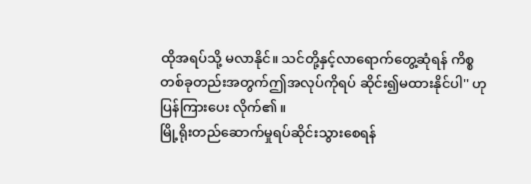ထိုအရပ်သို့ မလာနိုင်။ သင်တို့နှင့်လာရောက်တွေ့ဆုံရန် ကိစ္စတစ်ခုတည်းအတွက်ဤအလုပ်ကိုရပ် ဆိုင်း၍မထားနိုင်ပါ'' ဟုပြန်ကြားပေး လိုက်၏။
မြို့ရိုးတည်ဆောက်မှုရပ်ဆိုင်းသွားစေရန်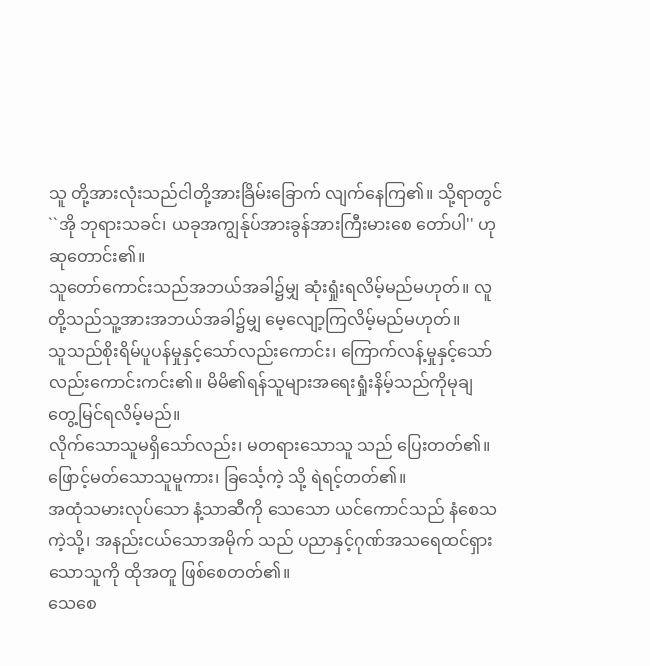သူ တို့အားလုံးသည်ငါတို့အားခြိမ်းခြောက် လျက်နေကြ၏။ သို့ရာတွင်``အို ဘုရားသခင်၊ ယခုအကျွန်ုပ်အားခွန်အားကြီးမားစေ တော်ပါ'' ဟုဆုတောင်း၏။
သူတော်ကောင်းသည်အဘယ်အခါ၌မျှ ဆုံးရှုံးရလိမ့်မည်မဟုတ်။ လူတို့သည်သူ့အားအဘယ်အခါ၌မျှ မေ့လျော့ကြလိမ့်မည်မဟုတ်။
သူသည်စိုးရိမ်ပူပန်မှုနှင့်သော်လည်းကောင်း၊ ကြောက်လန့်မှုနှင့်သော်လည်းကောင်းကင်း၏။ မိမိ၏ရန်သူများအရေးရှုံးနိမ့်သည်ကိုမုချ တွေ့မြင်ရလိမ့်မည်။
လိုက်သောသူမရှိသော်လည်း၊ မတရားသောသူ သည် ပြေးတတ်၏။ ဖြောင့်မတ်သောသူမူကား၊ ခြင်္သေ့ကဲ့ သို့ ရဲရင့်တတ်၏။
အထုံသမားလုပ်သော နံ့သာဆီကို သေသော ယင်ကောင်သည် နံစေသကဲ့သို့၊ အနည်းငယ်သောအမိုက် သည် ပညာနှင့်ဂုဏ်အသရေထင်ရှားသောသူကို ထိုအတူ ဖြစ်စေတတ်၏။
သေစေ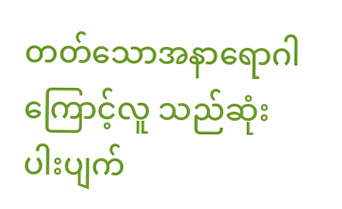တတ်သောအနာရောဂါကြောင့်လူ သည်ဆုံးပါးပျက်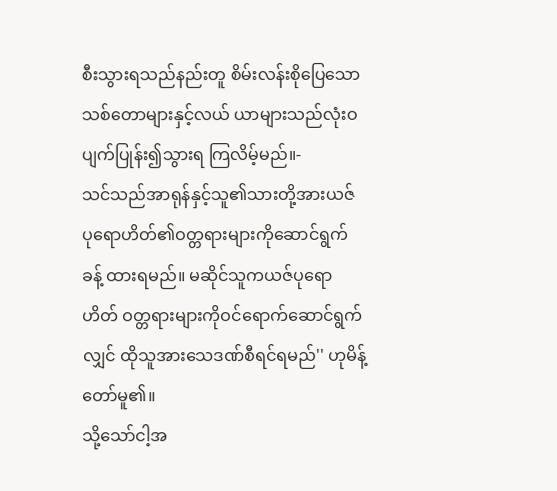စီးသွားရသည်နည်းတူ စိမ်းလန်းစိုပြေသောသစ်တောများနှင့်လယ် ယာများသည်လုံးဝပျက်ပြုန်း၍သွားရ ကြလိမ့်မည်။-
သင်သည်အာရုန်နှင့်သူ၏သားတို့အားယဇ် ပုရောဟိတ်၏ဝတ္တရားများကိုဆောင်ရွက်ခန့် ထားရမည်။ မဆိုင်သူကယဇ်ပုရောဟိတ် ဝတ္တရားများကိုဝင်ရောက်ဆောင်ရွက်လျှင် ထိုသူအားသေဒဏ်စီရင်ရမည်'' ဟုမိန့် တော်မူ၏။
သို့သော်ငါ့အ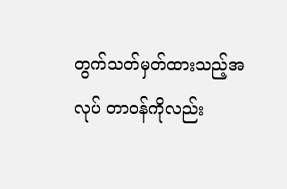တွက်သတ်မှတ်ထားသည့်အလုပ် တာဝန်ကိုလည်း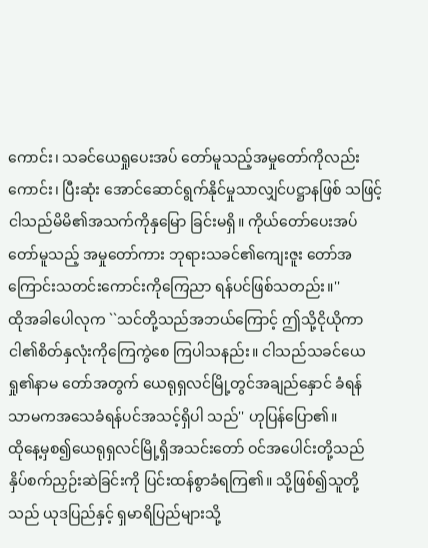ကောင်း၊ သခင်ယေရှုပေးအပ် တော်မူသည့်အမှုတော်ကိုလည်းကောင်း၊ ပြီးဆုံး အောင်ဆောင်ရွက်နိုင်မှုသာလျှင်ပဋ္ဌာနဖြစ် သဖြင့် ငါသည်မိမိ၏အသက်ကိုနှမြော ခြင်းမရှိ။ ကိုယ်တော်ပေးအပ်တော်မူသည့် အမှုတော်ကား ဘုရားသခင်၏ကျေးဇူး တော်အကြောင်းသတင်းကောင်းကိုကြေညာ ရန်ပင်ဖြစ်သတည်း။''
ထိုအခါပေါလုက ``သင်တို့သည်အဘယ်ကြောင့် ဤသို့ငိုယိုကာ ငါ၏စိတ်နှလုံးကိုကြေကွဲစေ ကြပါသနည်း။ ငါသည်သခင်ယေရှု၏နာမ တော်အတွက် ယေရုရှလင်မြို့တွင်အချည်နှောင် ခံရန်သာမကအသေခံရန်ပင်အသင့်ရှိပါ သည်'' ဟုပြန်ပြော၏။
ထိုနေ့မှစ၍ယေရုရှလင်မြို့ရှိအသင်းတော် ဝင်အပေါင်းတို့သည် နှိပ်စက်ညှဉ်းဆဲခြင်းကို ပြင်းထန်စွာခံရကြ၏။ သို့ဖြစ်၍သူတို့သည် ယုဒပြည်နှင့် ရှမာရိပြည်များသို့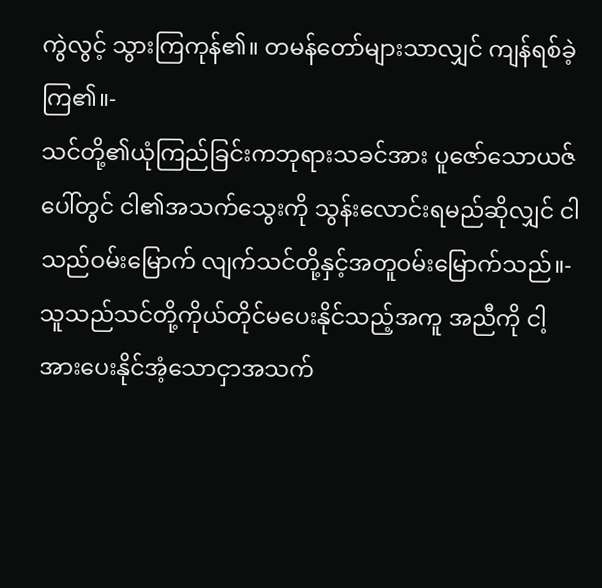ကွဲလွင့် သွားကြကုန်၏။ တမန်တော်များသာလျှင် ကျန်ရစ်ခဲ့ကြ၏။-
သင်တို့၏ယုံကြည်ခြင်းကဘုရားသခင်အား ပူဇော်သောယဇ်ပေါ်တွင် ငါ၏အသက်သွေးကို သွန်းလောင်းရမည်ဆိုလျှင် ငါသည်ဝမ်းမြောက် လျက်သင်တို့နှင့်အတူဝမ်းမြောက်သည်။-
သူသည်သင်တို့ကိုယ်တိုင်မပေးနိုင်သည့်အကူ အညီကို ငါ့အားပေးနိုင်အံ့သောငှာအသက်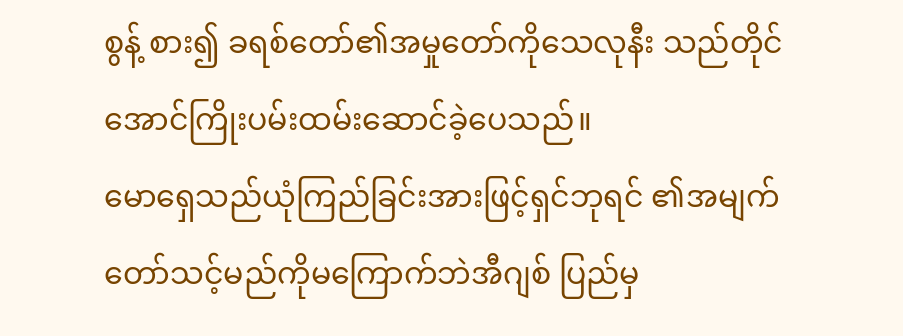စွန့် စား၍ ခရစ်တော်၏အမှုတော်ကိုသေလုနီး သည်တိုင်အောင်ကြိုးပမ်းထမ်းဆောင်ခဲ့ပေသည်။
မောရှေသည်ယုံကြည်ခြင်းအားဖြင့်ရှင်ဘုရင် ၏အမျက်တော်သင့်မည်ကိုမကြောက်ဘဲအီဂျစ် ပြည်မှ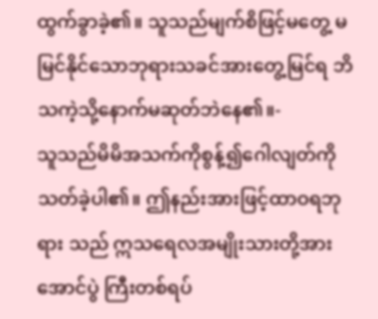ထွက်ခွာခဲ့၏။ သူသည်မျက်စိဖြင့်မတွေ့ မမြင်နိုင်သောဘုရားသခင်အားတွေ့မြင်ရ ဘိသကဲ့သို့နောက်မဆုတ်ဘဲနေ၏။-
သူသည်မိမိအသက်ကိုစွန့်၍ဂေါလျတ်ကို သတ်ခဲ့ပါ၏။ ဤနည်းအားဖြင့်ထာဝရဘုရား သည် ဣသရေလအမျိုးသားတို့အားအောင်ပွဲ ကြီးတစ်ရပ်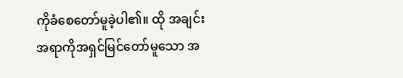ကိုခံစေတော်မူခဲ့ပါ၏။ ထို အချင်းအရာကိုအရှင်မြင်တော်မူသော အ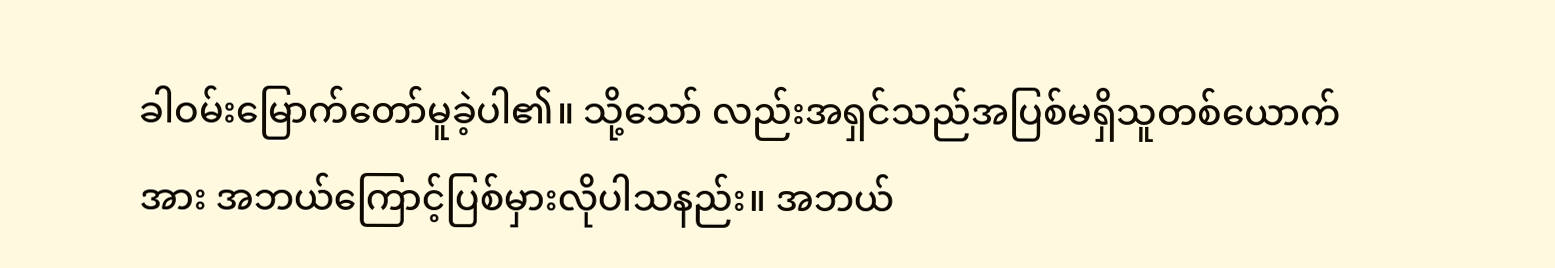ခါဝမ်းမြောက်တော်မူခဲ့ပါ၏။ သို့သော် လည်းအရှင်သည်အပြစ်မရှိသူတစ်ယောက် အား အဘယ်ကြောင့်ပြစ်မှားလိုပါသနည်း။ အဘယ်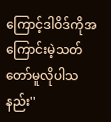ကြောင့်ဒါဝိဒ်ကိုအကြောင်းမဲ့သတ် တော်မူလိုပါသနည်း''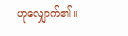ဟုလျှောက်၏။